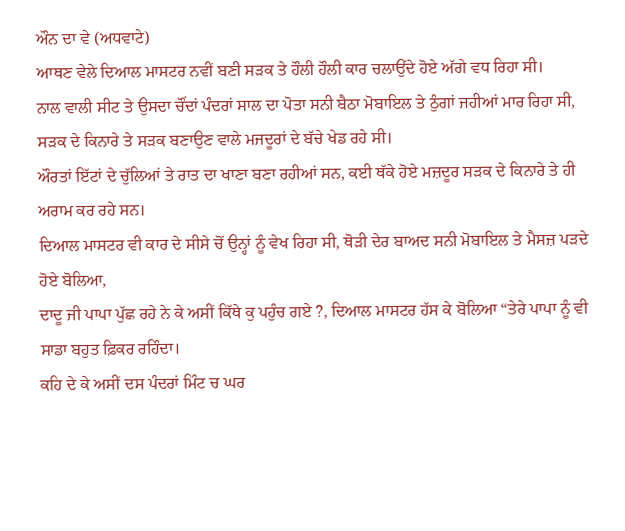ਔਨ ਦਾ ਵੇ (ਅਧਵਾਟੇ)
ਆਥਣ ਵੇਲੇ ਦਿਆਲ ਮਾਸਟਰ ਨਵੀਂ ਬਣੀ ਸੜਕ ਤੇ ਹੌਲੀ ਹੌਲੀ ਕਾਰ ਚਲਾਉਂਦੇ ਹੋਏ ਅੱਗੇ ਵਧ ਰਿਹਾ ਸੀ।
ਨਾਲ ਵਾਲੀ ਸੀਟ ਤੇ ਉਸਦਾ ਚੌਂਦਾਂ ਪੰਦਰਾਂ ਸਾਲ ਦਾ ਪੋਤਾ ਸਨੀ ਬੈਠਾ ਮੋਬਾਇਲ ਤੇ ਠੁੰਗਾਂ ਜਹੀਆਂ ਮਾਰ ਰਿਹਾ ਸੀ, ਸੜਕ ਦੇ ਕਿਨਾਰੇ ਤੇ ਸੜਕ ਬਣਾਉਣ ਵਾਲੇ ਮਜਦੂਰਾਂ ਦੇ ਬੱਚੇ ਖੇਡ ਰਹੇ ਸੀ।
ਔਰਤਾਂ ਇੱਟਾਂ ਦੇ ਚੁੱਲਿਆਂ ਤੇ ਰਾਤ ਦਾ ਖਾਣਾ ਬਣਾ ਰਹੀਆਂ ਸਨ, ਕਈ ਥੱਕੇ ਹੋਏ ਮਜ਼ਦੂਰ ਸੜਕ ਦੇ ਕਿਨਾਰੇ ਤੇ ਹੀ ਅਰਾਮ ਕਰ ਰਹੇ ਸਨ।
ਦਿਆਲ ਮਾਸਟਰ ਵੀ ਕਾਰ ਦੇ ਸੀਸੇ ਚੋਂ ਉਨ੍ਹਾਂ ਨੂੰ ਵੇਖ ਰਿਹਾ ਸੀ, ਥੋੜੀ ਦੇਰ ਬਾਅਦ ਸਨੀ ਮੋਬਾਇਲ ਤੇ ਮੈਸਜ਼ ਪੜਦੇ ਹੋਏ ਬੋਲਿਆ,
ਦਾਦੂ ਜੀ ਪਾਪਾ ਪੁੱਛ ਰਹੇ ਨੇ ਕੇ ਅਸੀਂ ਕਿੱਥੇ ਕੁ ਪਹੁੰਚ ਗਏ ?, ਦਿਆਲ ਮਾਸਟਰ ਹੱਸ ਕੇ ਬੋਲਿਆ “ਤੇਰੇ ਪਾਪਾ ਨੂੰ ਵੀ ਸਾਡਾ ਬਹੁਤ ਫ਼ਿਕਰ ਰਹਿੰਦਾ।
ਕਹਿ ਦੇ ਕੇ ਅਸੀਂ ਦਸ ਪੰਦਰਾਂ ਮਿੰਟ ਚ ਘਰ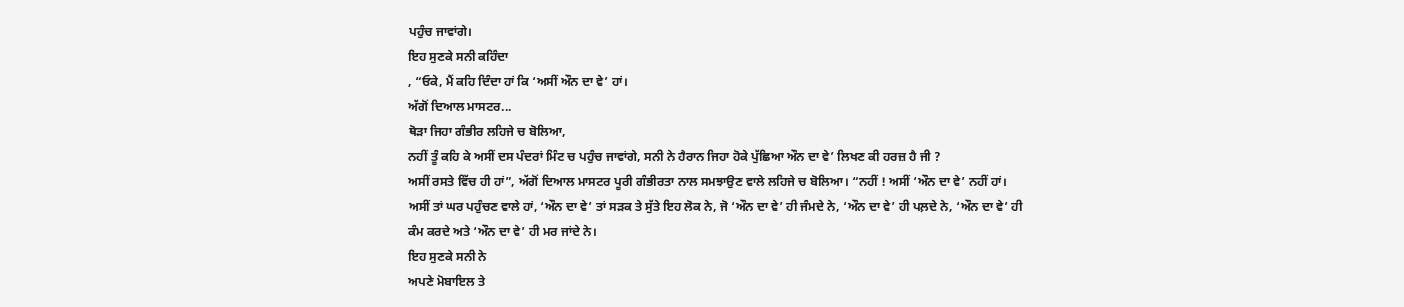ਪਹੁੰਚ ਜਾਵਾਂਗੇ।
ਇਹ ਸੁਣਕੇ ਸਨੀ ਕਹਿੰਦਾ
, “ਓਕੇ, ਮੈਂ ਕਹਿ ਦਿੰਦਾ ਹਾਂ ਕਿ ‘ਅਸੀਂ ਔਨ ਦਾ ਵੇ’ ਹਾਂ।
ਅੱਗੋਂ ਦਿਆਲ ਮਾਸਟਰ...
ਥੋੜਾ ਜਿਹਾ ਗੰਭੀਰ ਲਹਿਜੇ ਚ ਬੋਲਿਆ,
ਨਹੀਂ ਤੂੰ ਕਹਿ ਕੇ ਅਸੀਂ ਦਸ ਪੰਦਰਾਂ ਮਿੰਟ ਚ ਪਹੁੰਚ ਜਾਵਾਂਗੇ, ਸਨੀ ਨੇ ਹੈਰਾਨ ਜਿਹਾ ਹੋਕੇ ਪੁੱਛਿਆ ਔਨ ਦਾ ਵੇ’ ਲਿਖਣ ਕੀ ਹਰਜ਼ ਹੈ ਜੀ ?
ਅਸੀਂ ਰਸਤੇ ਵਿੱਚ ਹੀ ਹਾਂ”, ਅੱਗੋਂ ਦਿਆਲ ਮਾਸਟਰ ਪੂਰੀ ਗੰਭੀਰਤਾ ਨਾਲ ਸਮਝਾਉਣ ਵਾਲੇ ਲਹਿਜੇ ਚ ਬੋਲਿਆ। “ਨਹੀਂ ! ਅਸੀਂ ‘ਔਨ ਦਾ ਵੇ’ ਨਹੀਂ ਹਾਂ।
ਅਸੀਂ ਤਾਂ ਘਰ ਪਹੁੰਚਣ ਵਾਲੇ ਹਾਂ, ‘ਔਨ ਦਾ ਵੇ’ ਤਾਂ ਸੜਕ ਤੇ ਸੁੱਤੇ ਇਹ ਲੋਕ ਨੇ, ਜੋ ‘ਔਨ ਦਾ ਵੇ’ ਹੀ ਜੰਮਦੇ ਨੇ, ‘ਔਨ ਦਾ ਵੇ’ ਹੀ ਪਲ਼ਦੇ ਨੇ, ‘ਔਨ ਦਾ ਵੇ’ ਹੀ ਕੰਮ ਕਰਦੇ ਅਤੇ ‘ਔਨ ਦਾ ਵੇ’ ਹੀ ਮਰ ਜਾਂਦੇ ਨੇ।
ਇਹ ਸੁਣਕੇ ਸਨੀ ਨੇ
ਅਪਣੇ ਮੋਬਾਇਲ ਤੇ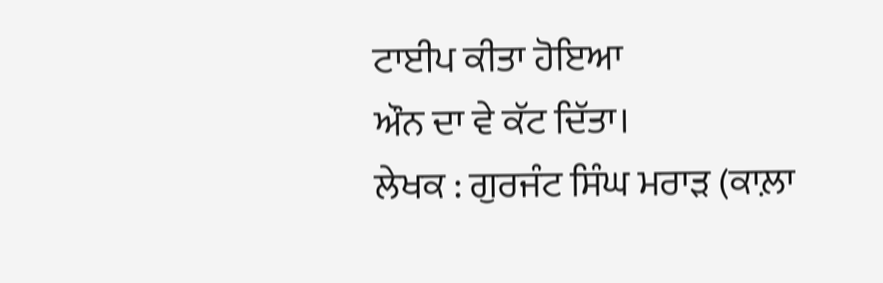ਟਾਈਪ ਕੀਤਾ ਹੋਇਆ
ਔਨ ਦਾ ਵੇ ਕੱਟ ਦਿੱਤਾ।
ਲੇਖਕ : ਗੁਰਜੰਟ ਸਿੰਘ ਮਰਾੜ (ਕਾਲ਼ਾ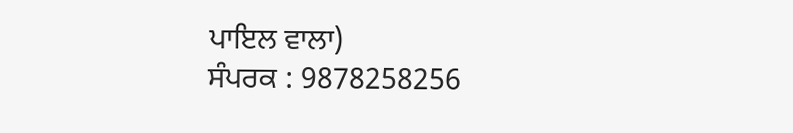ਪਾਇਲ ਵਾਲਾ)
ਸੰਪਰਕ : 9878258256